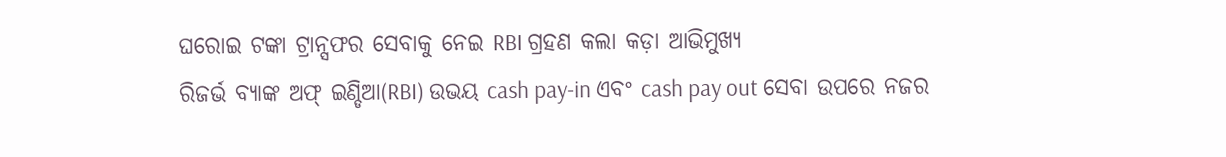ଘରୋଇ ଟଙ୍କା ଟ୍ରାନ୍ସଫର ସେବାକୁ ନେଇ RBI ଗ୍ରହଣ କଲା କଡ଼ା ଆଭିମୁଖ୍ୟ
ରିଜର୍ଭ ବ୍ୟାଙ୍କ ଅଫ୍ ଇଣ୍ଡିଆ(RBI) ଉଭୟ cash pay-in ଏବଂ cash pay out ସେବା ଉପରେ ନଜର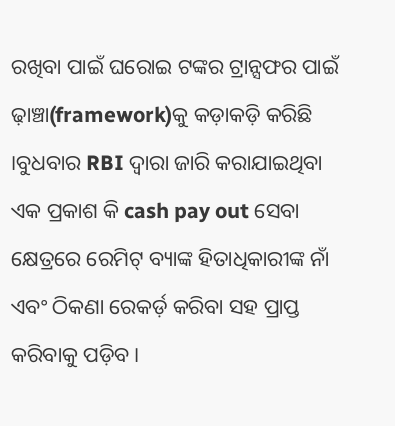ରଖିବା ପାଇଁ ଘରୋଇ ଟଙ୍କର ଟ୍ରାନ୍ସଫର ପାଇଁ ଢ଼ାଞ୍ଚା(framework)କୁ କଡ଼ାକଡ଼ି କରିଛି ।ବୁଧବାର RBI ଦ୍ୱାରା ଜାରି କରାଯାଇଥିବା ଏକ ପ୍ରକାଶ କି cash pay out ସେବା କ୍ଷେତ୍ରରେ ରେମିଟ୍ ବ୍ୟାଙ୍କ ହିତାଧିକାରୀଙ୍କ ନାଁ ଏବଂ ଠିକଣା ରେକର୍ଡ଼ କରିବା ସହ ପ୍ରାପ୍ତ କରିବାକୁ ପଡ଼ିବ ।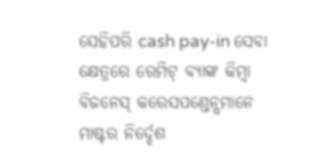ସେହିପରି cash pay-in ସେବା କ୍ଷେତ୍ରରେ ରେମିଟ୍ ବ୍ୟାଙ୍କ କିମ୍ବା ବିଜନେସ୍ କରେସପଣ୍ଡେନ୍ସମାନେ ମାଷ୍ଟର ନିର୍ଦ୍ଦେଶ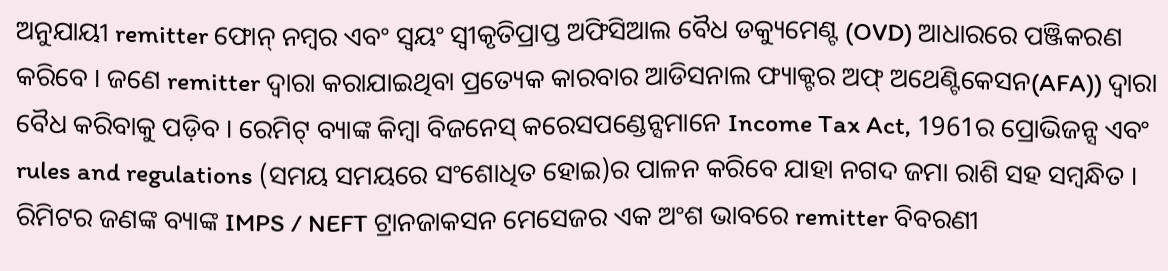ଅନୁଯାୟୀ remitter ଫୋନ୍ ନମ୍ବର ଏବଂ ସ୍ୱୟଂ ସ୍ୱୀକୃତିପ୍ରାପ୍ତ ଅଫିସିଆଲ ବୈଧ ଡକ୍ୟୁମେଣ୍ଟ (OVD) ଆଧାରରେ ପଞ୍ଜିକରଣ କରିବେ । ଜଣେ remitter ଦ୍ୱାରା କରାଯାଇଥିବା ପ୍ରତ୍ୟେକ କାରବାର ଆଡିସନାଲ ଫ୍ୟାକ୍ଟର ଅଫ୍ ଅଥେଣ୍ଟିକେସନ(AFA)) ଦ୍ୱାରା ବୈଧ କରିବାକୁ ପଡ଼ିବ । ରେମିଟ୍ ବ୍ୟାଙ୍କ କିମ୍ବା ବିଜନେସ୍ କରେସପଣ୍ଡେନ୍ସମାନେ Income Tax Act, 1961ର ପ୍ରୋଭିଜନ୍ସ ଏବଂ rules and regulations (ସମୟ ସମୟରେ ସଂଶୋଧିତ ହୋଇ)ର ପାଳନ କରିବେ ଯାହା ନଗଦ ଜମା ରାଶି ସହ ସମ୍ବନ୍ଧିତ । ରିମିଟର ଜଣଙ୍କ ବ୍ୟାଙ୍କ IMPS / NEFT ଟ୍ରାନଜାକସନ ମେସେଜର ଏକ ଅଂଶ ଭାବରେ remitter ବିବରଣୀ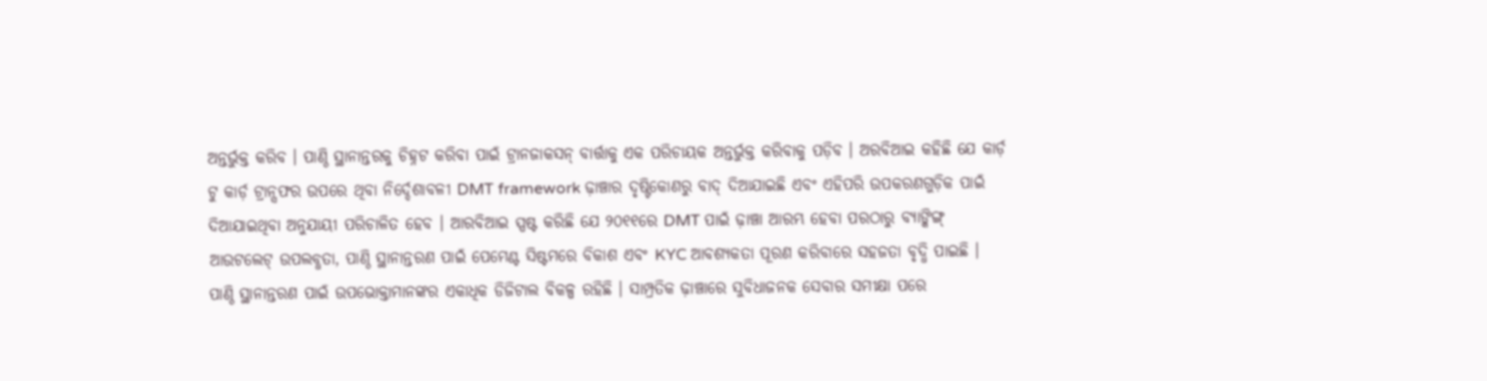ଅନ୍ତର୍ଭୁକ୍ତ କରିବ । ପାଣ୍ଠି ସ୍ଥାନାନ୍ତରକୁ ଚିହ୍ନଟ କରିବା ପାଇଁ ଟ୍ରାନଜାକସନ୍ ବାର୍ତ୍ତାକୁ ଏକ ପରିଚାୟକ ଅନ୍ତର୍ଭୁକ୍ତ କରିବାକୁ ପଡ଼ିବ । ଅରବିଆଇ କହିଛି ଯେ କାର୍ଡ଼ ଟୁ କାର୍ଡ଼ ଟ୍ରାନ୍ସଫର ଉପରେ ଥିବା ନିର୍ଦ୍ଦେଶାବଳୀ DMT framework ଢ଼ାଞ୍ଚାର ଦୃଷ୍ଟିକୋଣରୁ ବାଦ୍ ଦିଆଯାଇଛି ଏବଂ ଏହିପରି ଉପକରଣଗୁଡ଼ିକ ପାଇଁ ଦିଆଯାଇଥିବା ଅନୁଯାୟୀ ପରିଚାଳିତ ହେବ । ଆରବିଆଇ ସ୍ପଷ୍ଟ କରିଛି ଯେ ୨୦୧୧ରେ DMT ପାଇଁ ଢ଼ାଞ୍ଚା ଆରମ୍ଭ ହେବା ପରଠାରୁ ବ୍ୟାଙ୍କିଙ୍ଗ୍ ଆଉଟଲେଟ୍ ଉପଲବ୍ଧତା, ପାଣ୍ଠି ସ୍ଥାନାନ୍ତରଣ ପାଇଁ ପେମେଣ୍ଟ ସିଷ୍ଟମରେ ବିକାଶ ଏବଂ KYC ଆବଶ୍ୟକତା ପୂରଣ କରିବାରେ ସହଜତା ବୃଦ୍ଧି ପାଇଛି । ପାଣ୍ଠି ସ୍ଥାନାନ୍ତରଣ ପାଇଁ ଉପଭୋକ୍ତାମାନଙ୍କର ଏକାଧିକ ଡିଜିଟାଲ ବିକଳ୍ପ ରହିଛି । ସାମ୍ପ୍ରତିକ ଢ଼ାଞ୍ଚାରେ ସୁବିଧାଜନକ ସେବାର ସମୀକ୍ଷା ପରେ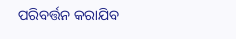ପରିବର୍ତ୍ତନ କରାଯିବ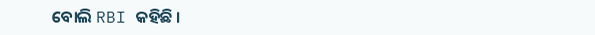ବୋଲି RBI କହିଛି ।